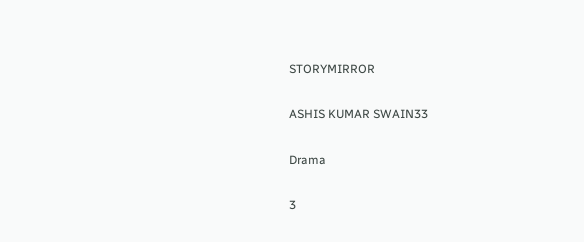STORYMIRROR

ASHIS KUMAR SWAIN33

Drama

3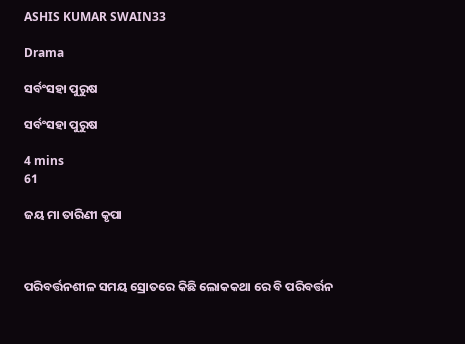ASHIS KUMAR SWAIN33

Drama

ସର୍ବଂସହା ପୁରୁଷ

ସର୍ବଂସହା ପୁରୁଷ

4 mins
61

ଜୟ ମା ତାରିଣୀ କୃପା



ପରିବର୍ତ୍ତନଶୀଳ ସମୟ ସ୍ରୋତରେ କିଛି ଲୋକକଥା ରେ ବି ପରିବର୍ତ୍ତନ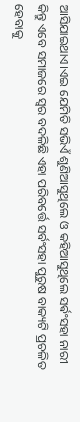ଆସିଯାଇଥାଏ।ଏଇ ଯେମିତି ସଭିଏଁ ଶୁଣିଆସୁଥିଲେ ଓ କହିଆସୁଥିଲେ ସର୍ଵଂସହା ନାରୀ କିନ୍ତୁ ଏବେ ସମାଜରେ ସ୍ୱର ବଦଳିଛି ଏହା ପରିବର୍ତ୍ତେ ସର୍ବଂସହା ପୁରୁଷ ବାକ୍ୟଟି ପ୍ରଚଳିତ ହେବାକୁ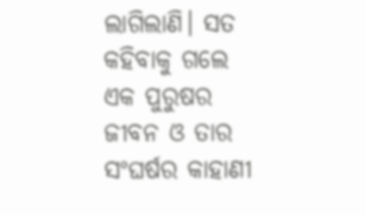ଲାଗିଲାଣି। ସତ କହିବାକୁ ଗଲେ ଏକ ପୁରୁଷର ଜୀବନ ଓ ତାର ସଂଘର୍ଷର କାହାଣୀ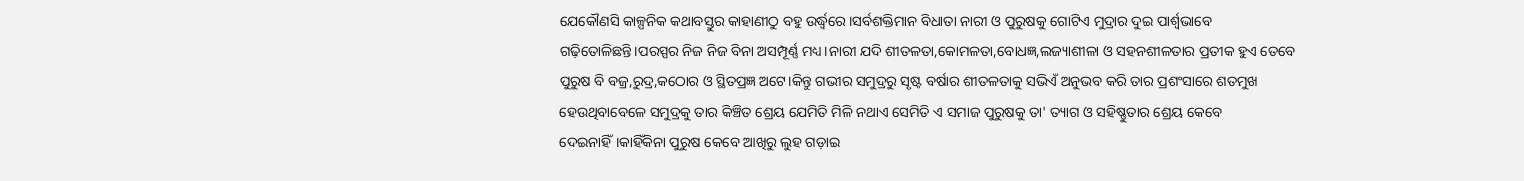ଯେକୌଣସି କାଳ୍ପନିକ କଥାବସ୍ତୁର କାହାଣୀଠୁ ବହୁ ଉର୍ଦ୍ଧ୍ବରେ।ସର୍ବଶକ୍ତିମାନ ବିଧାତା ନାରୀ ଓ ପୁରୁଷକୁ ଗୋଟିଏ ମୁଦ୍ରାର ଦୁଇ ପାର୍ଶ୍ଵଭାବେ ଗଢ଼ିତୋଳିଛନ୍ତି।ପରସ୍ପର ନିଜ ନିଜ ବିନା ଅସମ୍ପୂର୍ଣ୍ଣ ମଧ୍ୟ।ନାରୀ ଯଦି ଶୀତଳତା,କୋମଳତା,ବୋଧଜ୍ଞ,ଲଜ୍ୟାଶୀଳା ଓ ସହନଶୀଳତାର ପ୍ରତୀକ ହୁଏ ତେବେ ପୁରୁଷ ବି ବଜ୍ର,ରୁଦ୍ର,କଠୋର ଓ ସ୍ଥିତପ୍ରଜ୍ଞ ଅଟେ।କିନ୍ତୁ ଗଭୀର ସମୁଦ୍ରରୁ ସୃଷ୍ଟ ବର୍ଷାର ଶୀତଳତାକୁ ସଭିଏଁ ଅନୁଭବ କରି ତାର ପ୍ରଶଂସାରେ ଶତମୁଖ ହେଉଥିବାବେଳେ ସମୁଦ୍ରକୁ ତାର କିଞ୍ଚିତ ଶ୍ରେୟ ଯେମିତି ମିଳି ନଥାଏ ସେମିତି ଏ ସମାଜ ପୁରୁଷକୁ ତା' ତ୍ୟାଗ ଓ ସହିଷ୍ଣୁତାର ଶ୍ରେୟ କେବେ ଦେଇନାହିଁ।କାହିଁକିନା ପୁରୁଷ କେବେ ଆଖିରୁ ଲୁହ ଗଡ଼ାଇ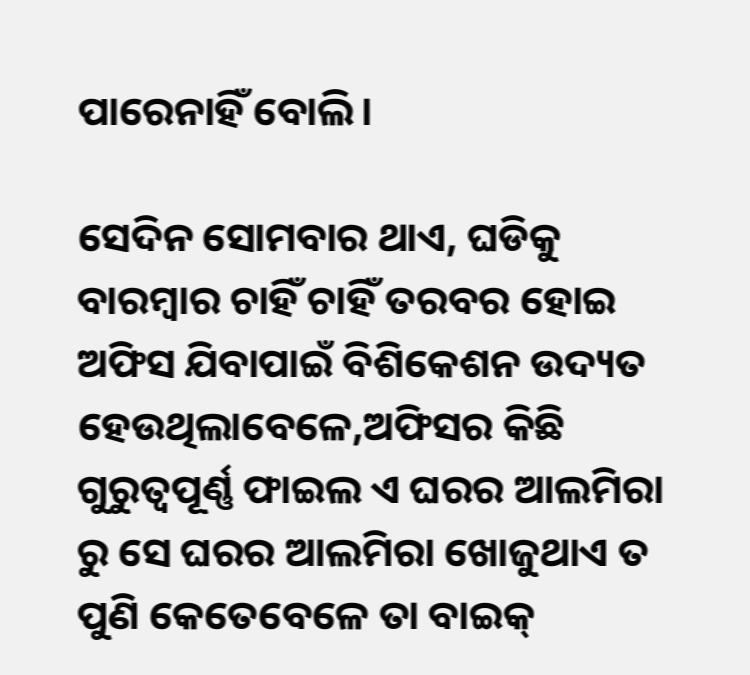ପାରେନାହିଁ ବୋଲି।

ସେଦିନ ସୋମବାର ଥାଏ, ଘଡିକୁ ବାରମ୍ବାର ଚାହିଁ ଚାହିଁ ତରବର ହୋଇ ଅଫିସ ଯିବାପାଇଁ ବିଶିକେଶନ ଉଦ୍ୟତ ହେଉଥିଲାବେଳେ,ଅଫିସର କିଛି ଗୁରୁତ୍ୱପୂର୍ଣ୍ଣ ଫାଇଲ ଏ ଘରର ଆଲମିରା ରୁ ସେ ଘରର ଆଲମିରା ଖୋଜୁଥାଏ ତ ପୁଣି କେତେବେଳେ ତା ବାଇକ୍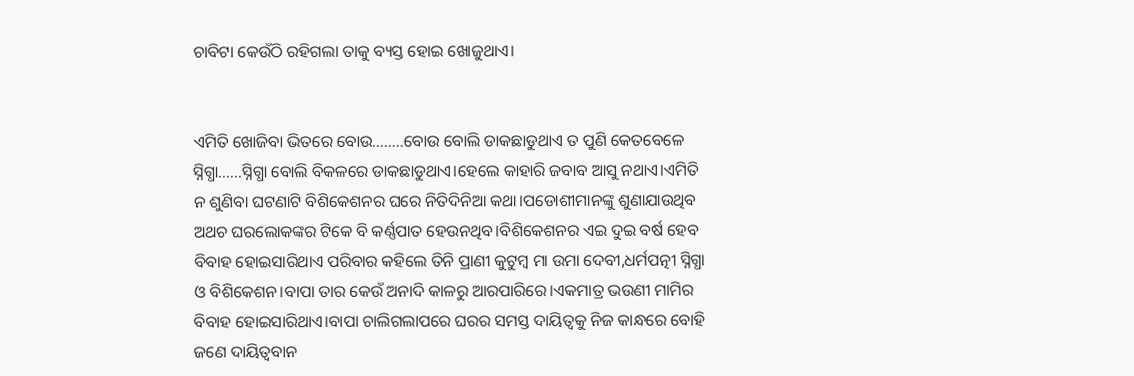ଚାବିଟା କେଉଁଠି ରହିଗଲା ତାକୁ ବ୍ୟସ୍ତ ହୋଇ ଖୋଜୁଥାଏ।


ଏମିତି ଖୋଜିବା ଭିତରେ ବୋଉ..…...ବୋଉ ବୋଲି ଡାକଛାଡୁଥାଏ ତ ପୁଣି କେତବେଳେ ସ୍ନିଗ୍ଧା......ସ୍ନିଗ୍ଧା ବୋଲି ବିକଳରେ ଡାକଛାଡୁଥାଏ।ହେଲେ କାହାରି ଜବାବ ଆସୁ ନଥାଏ।ଏମିତି ନ ଶୁଣିବା ଘଟଣାଟି ବିଶିକେଶନର ଘରେ ନିତିଦିନିଆ କଥା।ପଡୋଶୀମାନଙ୍କୁ ଶୁଣାଯାଉଥିବ ଅଥଚ ଘରଲୋକଙ୍କର ଟିକେ ବି କର୍ଣ୍ଣପାତ ହେଉନଥିବ।ବିଶିକେଶନର ଏଇ ଦୁଇ ବର୍ଷ ହେବ ବିବାହ ହୋଇସାରିଥାଏ ପରିବାର କହିଲେ ତିନି ପ୍ରାଣୀ କୁଟୁମ୍ବ ମା ଉମା ଦେବୀ,ଧର୍ମପତ୍ନୀ ସ୍ନିଗ୍ଧା ଓ ବିଶିକେଶନ।ବାପା ତାର କେଉଁ ଅନାଦି କାଳରୁ ଆରପାରିରେ।ଏକମାତ୍ର ଭଉଣୀ ମାମିର ବିବାହ ହୋଇସାରିଥାଏ।ବାପା ଚାଲିଗଲାପରେ ଘରର ସମସ୍ତ ଦାୟିତ୍ଵକୁ ନିଜ କାନ୍ଧରେ ବୋହି ଜଣେ ଦାୟିତ୍ବବାନ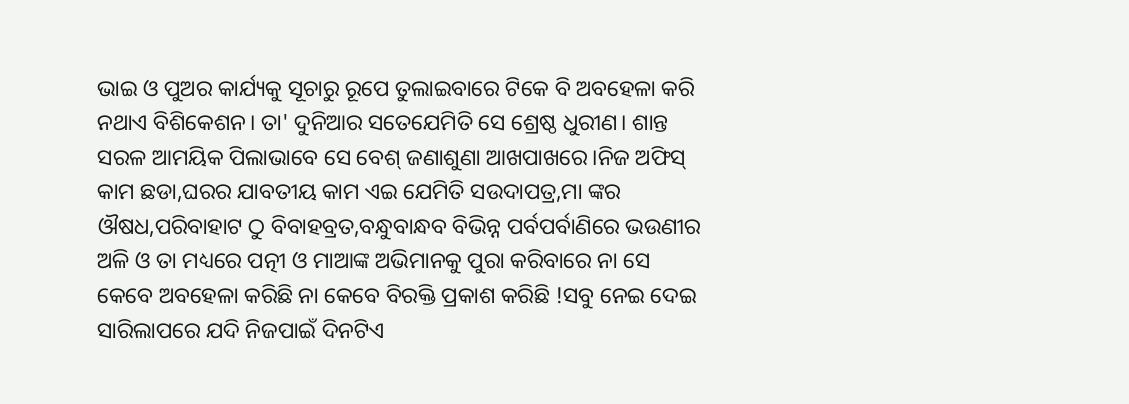ଭାଇ ଓ ପୁଅର କାର୍ଯ୍ୟକୁ ସୂଚାରୁ ରୂପେ ତୁଲାଇବାରେ ଟିକେ ବି ଅବହେଳା କରି ନଥାଏ ବିଶିକେଶନ। ତା' ଦୁନିଆର ସତେଯେମିତି ସେ ଶ୍ରେଷ୍ଠ ଧୁରୀଣ। ଶାନ୍ତ ସରଳ ଆମୟିକ ପିଲାଭାବେ ସେ ବେଶ୍ ଜଣାଶୁଣା ଆଖପାଖରେ।ନିଜ ଅଫିସ୍ କାମ ଛଡା,ଘରର ଯାବତୀୟ କାମ ଏଇ ଯେମିତି ସଉଦାପତ୍ର,ମା ଙ୍କର ଔଷଧ,ପରିବାହାଟ ଠୁ ବିବାହବ୍ରତ,ବନ୍ଧୁବାନ୍ଧବ ବିଭିନ୍ନ ପର୍ବପର୍ବାଣିରେ ଭଉଣୀର ଅଳି ଓ ତା ମଧ୍ୟରେ ପତ୍ନୀ ଓ ମାଆଙ୍କ ଅଭିମାନକୁ ପୁରା କରିବାରେ ନା ସେ କେବେ ଅବହେଳା କରିଛି ନା କେବେ ବିରକ୍ତି ପ୍ରକାଶ କରିଛି !ସବୁ ନେଇ ଦେଇ ସାରିଲାପରେ ଯଦି ନିଜପାଇଁ ଦିନଟିଏ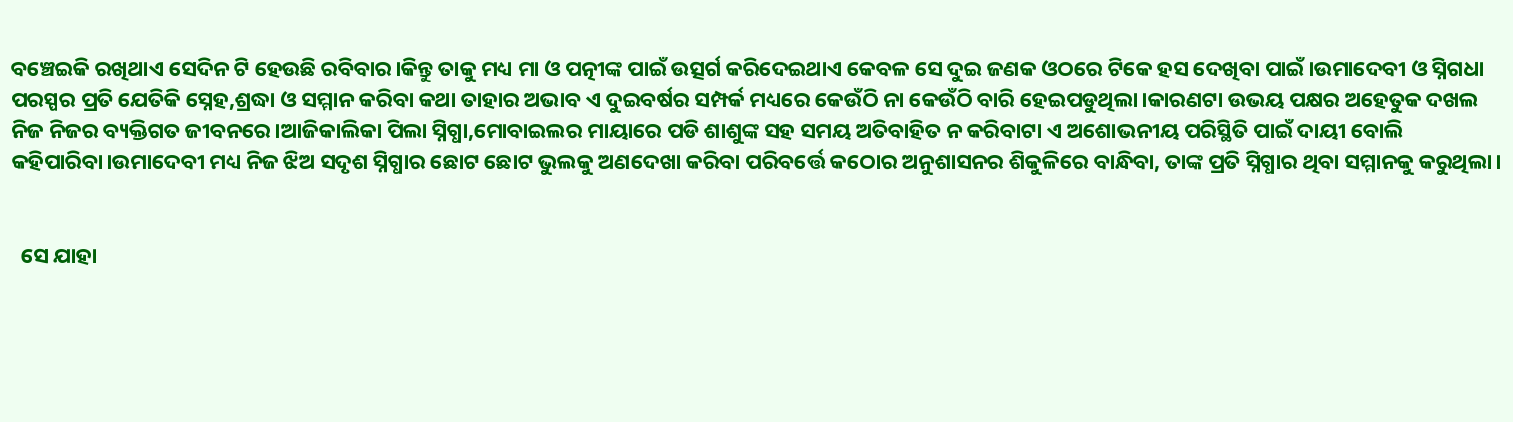ବଞ୍ଚେଇକି ରଖିଥାଏ ସେଦିନ ଟି ହେଉଛି ରବିବାର।କିନ୍ତୁ ତାକୁ ମଧ୍ୟ ମା ଓ ପତ୍ନୀଙ୍କ ପାଇଁ ଉତ୍ସର୍ଗ କରିଦେଇଥାଏ କେବଳ ସେ ଦୁଇ ଜଣକ ଓଠରେ ଟିକେ ହସ ଦେଖିବା ପାଇଁ।ଉମାଦେବୀ ଓ ସ୍ନିଗଧା ପରସ୍ପର ପ୍ରତି ଯେତିକି ସ୍ନେହ,ଶ୍ରଦ୍ଧା ଓ ସମ୍ମାନ କରିବା କଥା ତାହାର ଅଭାବ ଏ ଦୁଇବର୍ଷର ସମ୍ପର୍କ ମଧ୍ୟରେ କେଉଁଠି ନା କେଉଁଠି ବାରି ହେଇପଡୁଥିଲା।କାରଣଟା ଉଭୟ ପକ୍ଷର ଅହେତୁକ ଦଖଲ ନିଜ ନିଜର ବ୍ୟକ୍ତିଗତ ଜୀବନରେ।ଆଜିକାଲିକା ପିଲା ସ୍ନିଗ୍ଧା,ମୋବାଇଲର ମାୟାରେ ପଡି ଶାଶୁଙ୍କ ସହ ସମୟ ଅତିବାହିତ ନ କରିବାଟା ଏ ଅଶୋଭନୀୟ ପରିସ୍ଥିତି ପାଇଁ ଦାୟୀ ବୋଲି କହିପାରିବା।ଉମାଦେବୀ ମଧ୍ୟ ନିଜ ଝିଅ ସଦୃଶ ସ୍ନିଗ୍ଧାର ଛୋଟ ଛୋଟ ଭୁଲକୁ ଅଣଦେଖା କରିବା ପରିବର୍ତ୍ତେ କଠୋର ଅନୁଶାସନର ଶିକୁଳିରେ ବାନ୍ଧିବା, ତାଙ୍କ ପ୍ରତି ସ୍ନିଗ୍ଧାର ଥିବା ସମ୍ମାନକୁ କରୁଥିଲା।


  ସେ ଯାହା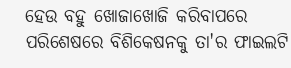ହେଉ ବହୁ ଖୋଜାଖୋଜି କରିବାପରେ ପରିଶେଷରେ ବିଶିକେଷନକୁ ତା'ର ଫାଇଲଟି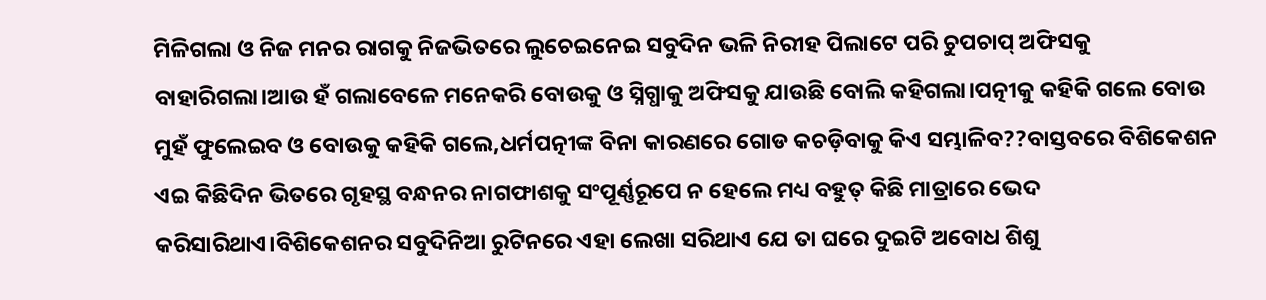ମିଳିଗଲା ଓ ନିଜ ମନର ରାଗକୁ ନିଜଭିତରେ ଲୁଚେଇନେଇ ସବୁଦିନ ଭଳି ନିରୀହ ପିଲାଟେ ପରି ଚୁପଚାପ୍ ଅଫିସକୁ ବାହାରିଗଲା।ଆଉ ହଁ ଗଲାବେଳେ ମନେକରି ବୋଉକୁ ଓ ସ୍ନିଗ୍ଧାକୁ ଅଫିସକୁ ଯାଉଛି ବୋଲି କହିଗଲା।ପତ୍ନୀକୁ କହିକି ଗଲେ ବୋଉ ମୁହଁ ଫୁଲେଇବ ଓ ବୋଉକୁ କହିକି ଗଲେ,ଧର୍ମପତ୍ନୀଙ୍କ ବିନା କାରଣରେ ଗୋଡ କଚଡ଼ିବାକୁ କିଏ ସମ୍ଭାଳିବ??ବାସ୍ତବରେ ବିଶିକେଶନ ଏଇ କିଛିଦିନ ଭିତରେ ଗୃହସ୍ଥ ବନ୍ଧନର ନାଗଫାଶକୁ ସଂପୂର୍ଣ୍ଣରୂପେ ନ ହେଲେ ମଧ୍ୟ ବହୁତ୍ କିଛି ମାତ୍ରାରେ ଭେଦ କରିସାରିଥାଏ।ବିଶିକେଶନର ସବୁଦିନିଆ ରୁଟିନରେ ଏହା ଲେଖା ସରିଥାଏ ଯେ ତା ଘରେ ଦୁଇଟି ଅବୋଧ ଶିଶୁ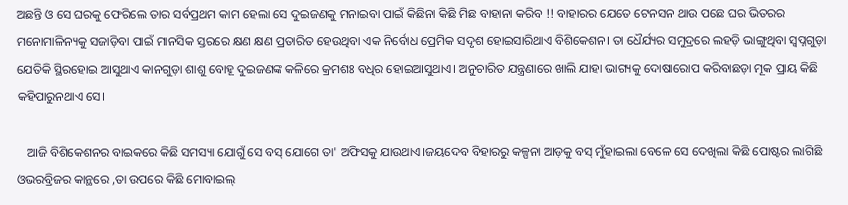ଅଛନ୍ତି ଓ ସେ ଘରକୁ ଫେରିଲେ ତାର ସର୍ବପ୍ରଥମ କାମ ହେଲା ସେ ଦୁଇଜଣକୁ ମନାଇବା ପାଇଁ କିଛିନା କିଛି ମିଛ ବାହାନା କରିବ !! ବାହାରର ଯେତେ ଟେନସନ ଥାଉ ପଛେ ଘର ଭିତରର ମନୋମାଳିନ୍ୟକୁ ସଜାଡ଼ିବା ପାଇଁ ମାନସିକ ସ୍ତରରେ କ୍ଷଣ କ୍ଷଣ ପ୍ରତାରିତ ହେଉଥିବା ଏକ ନିର୍ବୋଧ ପ୍ରେମିକ ସଦୃଶ ହୋଇସାରିଥାଏ ବିଶିକେଶନ। ତା ଧୈର୍ଯ୍ୟର ସମୁଦ୍ରରେ ଲହଡ଼ି ଭାଙ୍ଗୁଥିବା ସ୍ଵପ୍ନଗୁଡ଼ା ଯେତିକି ସ୍ଥିରହୋଇ ଆସୁଥାଏ କାନଗୁଡ଼ା ଶାଶୁ ବୋହୂ ଦୁଇଜଣଙ୍କ କଳିରେ କ୍ରମଶଃ ବଧିର ହୋଇଆସୁଥାଏ। ଅନୁଚାରିତ ଯନ୍ତ୍ରଣାରେ ଖାଲି ଯାହା ଭାଗ୍ୟକୁ ଦୋଷାରୋପ କରିବାଛଡ଼ା ମୂକ ପ୍ରାୟ କିଛି କହିପାରୁନଥାଏ ସେ।

   ଆଜି ବିଶିକେଶନର ବାଇକରେ କିଛି ସମସ୍ୟା ଯୋଗୁଁ ସେ ବସ୍ ଯୋଗେ ତା' ଅଫିସକୁ ଯାଉଥାଏ।ଜୟଦେବ ବିହାରରୁ କଳ୍ପନା ଆଡ଼କୁ ବସ୍ ମୁଁହାଇଲା ବେଳେ ସେ ଦେଖିଲା କିଛି ପୋଷ୍ଟର ଲାଗିଛି ଓଭରବ୍ରିଜର କାନ୍ଥରେ ,ତା ଉପରେ କିଛି ମୋବାଇଲ୍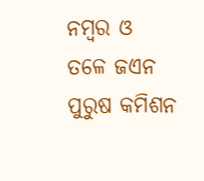ନମ୍ବର ଓ ତଳେ ଜଏନ ପୁରୁଷ କମିଶନ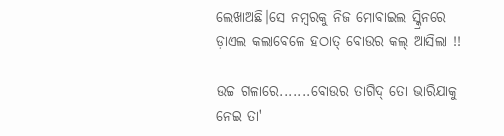ଲେଖାଅଛି।ସେ ନମ୍ବରକୁ ନିଜ ମୋବାଇଲ ସ୍କ୍ରିନରେ ଡ଼ାଏଲ କଲାବେଳେ ହଠାତ୍ ବୋଉର କଲ୍ ଆସିଲା !!

ଉଚ୍ଚ ଗଳାରେ.......ବୋଉର ତାଗିଦ୍ ତୋ ଭାରିଯାକୁ ନେଇ ତା'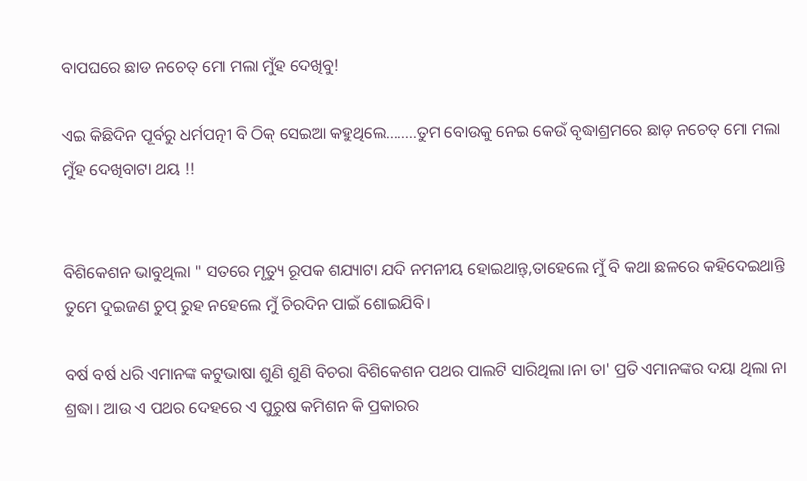ବାପଘରେ ଛାଡ ନଚେତ୍ ମୋ ମଲା ମୁଁହ ଦେଖିବୁ!

ଏଇ କିଛିଦିନ ପୂର୍ବରୁ ଧର୍ମପତ୍ନୀ ବି ଠିକ୍ ସେଇଆ କହୁଥିଲେ........ତୁମ ବୋଉକୁ ନେଇ କେଉଁ ବୃଦ୍ଧାଶ୍ରମରେ ଛାଡ଼ ନଚେତ୍ ମୋ ମଲା ମୁଁହ ଦେଖିବାଟା ଥୟ !!


ବିଶିକେଶନ ଭାବୁଥିଲା " ସତରେ ମୃତ୍ୟୁ ରୂପକ ଶଯ୍ୟାଟା ଯଦି ନମନୀୟ ହୋଇଥାନ୍ତ୍,ତାହେଲେ ମୁଁ ବି କଥା ଛଳରେ କହିଦେଇଥାନ୍ତି ତୁମେ ଦୁଇଜଣ ଚୁପ୍ ରୁହ ନହେଲେ ମୁଁ ଚିରଦିନ ପାଇଁ ଶୋଇଯିବି।

ବର୍ଷ ବର୍ଷ ଧରି ଏମାନଙ୍କ କଟୁଭାଷା ଶୁଣି ଶୁଣି ବିଚରା ବିଶିକେଶନ ପଥର ପାଲଟି ସାରିଥିଲା।ନା ତା' ପ୍ରତି ଏମାନଙ୍କର ଦୟା ଥିଲା ନା ଶ୍ରଦ୍ଧା। ଆଉ ଏ ପଥର ଦେହରେ ଏ ପୁରୁଷ କମିଶନ କି ପ୍ରକାରର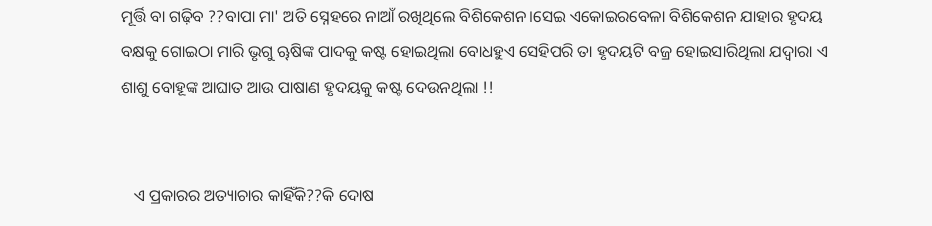ମୂର୍ତ୍ତି ବା ଗଢ଼ିବ ??ବାପା ମା' ଅତି ସ୍ନେହରେ ନାଆଁ ରଖିଥିଲେ ବିଶିକେଶନ।ସେଇ ଏକୋଇରବେଳା ବିଶିକେଶନ ଯାହାର ହୃଦୟ ବକ୍ଷକୁ ଗୋଇଠା ମାରି ଭୃଗୁ ୠଷିଙ୍କ ପାଦକୁ କଷ୍ଟ ହୋଇଥିଲା ବୋଧହୁଏ ସେହିପରି ତା ହୃଦୟଟି ବଜ୍ର ହୋଇସାରିଥିଲା ଯଦ୍ୱାରା ଏ ଶାଶୁ ବୋହୂଙ୍କ ଆଘାତ ଆଉ ପାଷାଣ ହୃଦୟକୁ କଷ୍ଟ ଦେଉନଥିଲା !!


   ଏ ପ୍ରକାରର ଅତ୍ୟାଚାର କାହିଁକି??କି ଦୋଷ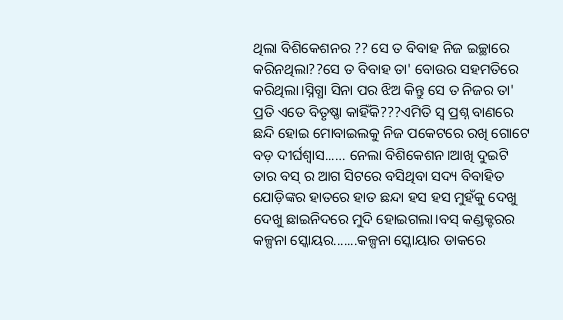ଥିଲା ବିଶିକେଶନର ?? ସେ ତ ବିବାହ ନିଜ ଇଚ୍ଛାରେ କରିନଥିଲା??ସେ ତ ବିବାହ ତା' ବୋଉର ସହମତିରେ କରିଥିଲା।ସ୍ନିଗ୍ଧା ସିନା ପର ଝିଅ କିନ୍ତୁ ସେ ତ ନିଜର ତା' ପ୍ରତି ଏତେ ବିତୃଷ୍ଣା କାହିଁକି???ଏମିତି ସ୍ଵ ପ୍ରଶ୍ନ ବାଣରେ ଛନ୍ଦି ହୋଇ ମୋବାଇଲକୁ ନିଜ ପକେଟରେ ରଖି ଗୋଟେ ବଡ଼ ଦୀର୍ଘଶ୍ୱାସ...… ନେଲା ବିଶିକେଶନ।ଆଖି ଦୁଇଟି ତାର ବସ୍ ର ଆଗ ସିଟରେ ବସିଥିବା ସଦ୍ୟ ବିବାହିତ ଯୋଡ଼ିଙ୍କର ହାତରେ ହାତ ଛନ୍ଦା ହସ ହସ ମୁହଁକୁ ଦେଖୁ ଦେଖୁ ଛାଇନିଦରେ ମୁଦି ହୋଇଗଲା।ବସ୍ କଣ୍ଡକ୍ଟରର କଳ୍ପନା ସ୍କୋୟର.......କଳ୍ପନା ସ୍କୋୟାର ଡାକରେ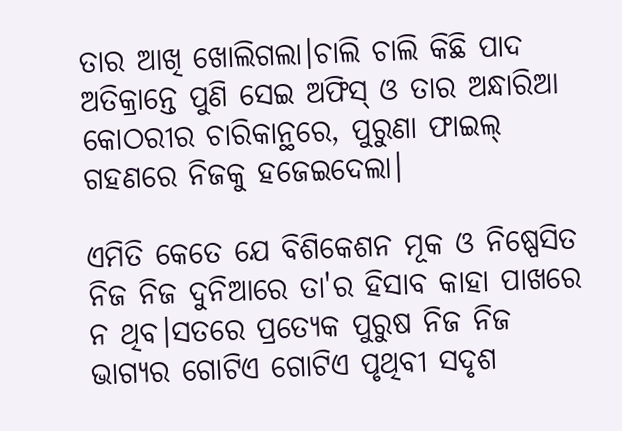ତାର ଆଖି ଖୋଲିଗଲା।ଚାଲି ଚାଲି କିଛି ପାଦ ଅତିକ୍ରାନ୍ତେ ପୁଣି ସେଇ ଅଫିସ୍ ଓ ତାର ଅନ୍ଧାରିଆ କୋଠରୀର ଚାରିକାନ୍ଥରେ, ପୁରୁଣା ଫାଇଲ୍ ଗହଣରେ ନିଜକୁ ହଜେଇଦେଲା।

ଏମିତି କେତେ ଯେ ବିଶିକେଶନ ମୂକ ଓ ନିଷ୍ପେସିତ ନିଜ ନିଜ ଦୁନିଆରେ ତା'ର ହିସାବ କାହା ପାଖରେ ନ ଥିବ।ସତରେ ପ୍ରତ୍ୟେକ ପୁରୁଷ ନିଜ ନିଜ ଭାଗ୍ୟର ଗୋଟିଏ ଗୋଟିଏ ପୃଥିବୀ ସଦୃଶ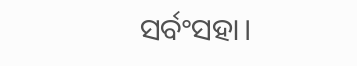ସର୍ବଂସହା।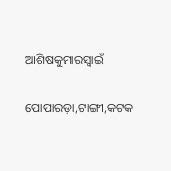ଆଶିଷକୁମାରସ୍ବାଇଁ

ପୋପାରଡ଼ା,ଟାଙ୍ଗୀ,କଟକ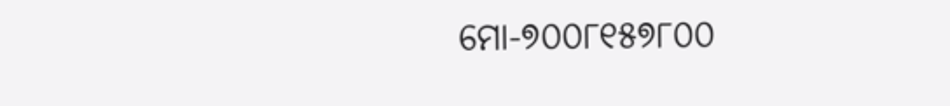ମୋ-୭୦୦୮୧୫୭୮୦୦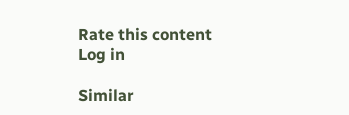Rate this content
Log in

Similar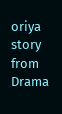oriya story from Drama